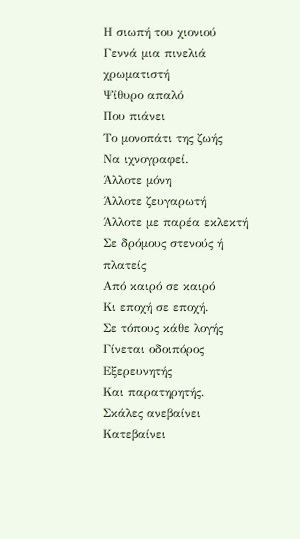Η σιωπή του χιονιού
Γεννά μια πινελιά χρωματιστή
Ψίθυρο απαλό
Που πιάνει
Το μονοπάτι της ζωής
Να ιχνογραφεί.
Άλλοτε μόνη
Άλλοτε ζευγαρωτή
Άλλοτε με παρέα εκλεκτή
Σε δρόμους στενούς ή πλατείς
Από καιρό σε καιρό
Κι εποχή σε εποχή.
Σε τόπους κάθε λογής
Γίνεται οδοιπόρος
Εξερευνητής
Και παρατηρητής.
Σκάλες ανεβαίνει
Κατεβαίνει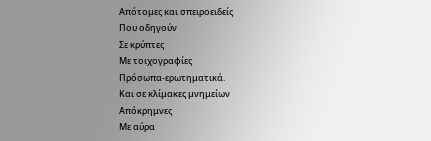Απότομες και σπειροειδείς
Που οδηγούν
Σε κρύπτες
Με τοιχογραφίες
Πρόσωπα-ερωτηματικά.
Και σε κλίμακες μνημείων
Απόκρημνες
Με αύρα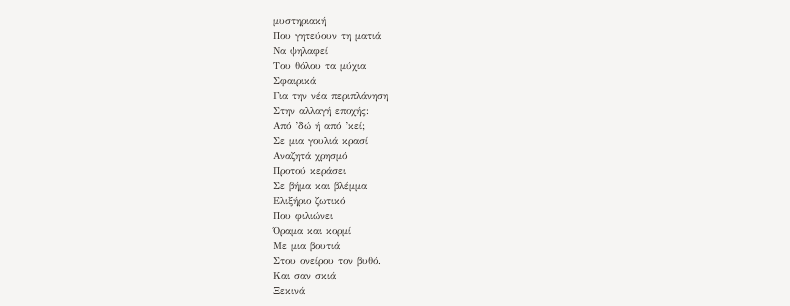μυστηριακή
Που γητεύουν τη ματιά
Να ψηλαφεί
Του θόλου τα μύχια
Σφαιρικά
Για την νέα περιπλάνηση
Στην αλλαγή εποχής:
Από ’δώ ή από ’κεί;
Σε μια γουλιά κρασί
Αναζητά χρησμό
Προτού κεράσει
Σε βήμα και βλέμμα
Ελιξήριο ζωτικό
Που φιλιώνει
Όραμα και κορμί
Με μια βουτιά
Στου ονείρου τον βυθό.
Και σαν σκιά
Ξεκινά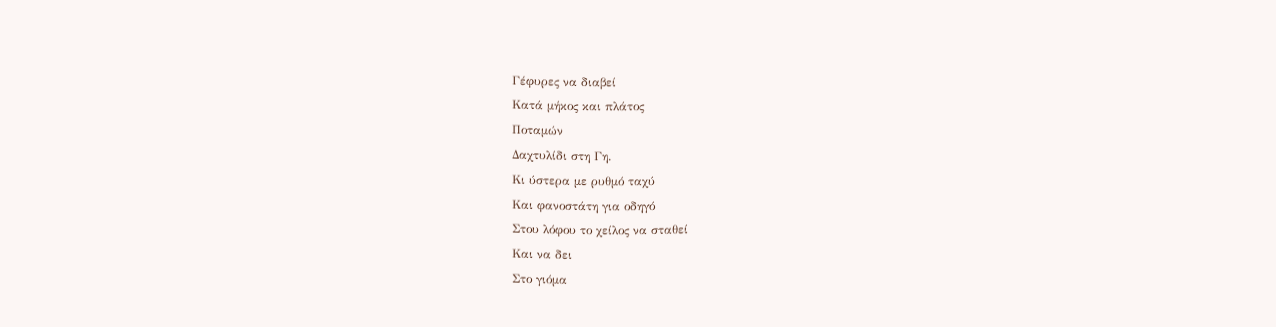Γέφυρες να διαβεί
Κατά μήκος και πλάτος
Ποταμών
Δαχτυλίδι στη Γη.
Κι ύστερα με ρυθμό ταχύ
Και φανοστάτη για οδηγό
Στου λόφου το χείλος να σταθεί
Και να δει
Στο γιόμα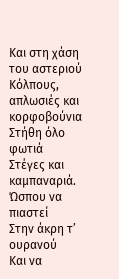Και στη χάση του αστεριού
Κόλπους, απλωσιές και κορφοβούνια
Στήθη όλο φωτιά
Στέγες και καμπαναριά.
Ώσπου να πιαστεί
Στην άκρη τ’ ουρανού
Και να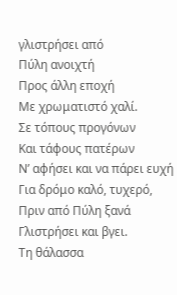γλιστρήσει από
Πύλη ανοιχτή
Προς άλλη εποχή
Με χρωματιστό χαλί.
Σε τόπους προγόνων
Και τάφους πατέρων
Ν’ αφήσει και να πάρει ευχή
Για δρόμο καλό, τυχερό,
Πριν από Πύλη ξανά
Γλιστρήσει και βγει.
Τη θάλασσα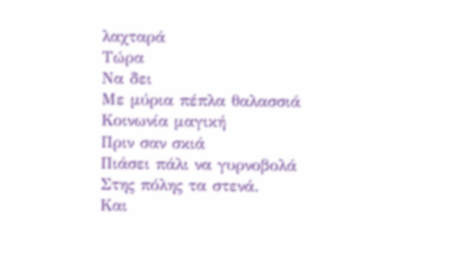λαχταρά
Τώρα
Να δει
Με μύρια πέπλα θαλασσιά
Κοινωνία μαγική
Πριν σαν σκιά
Πιάσει πάλι να γυρνοβολά
Στης πόλης τα στενά.
Και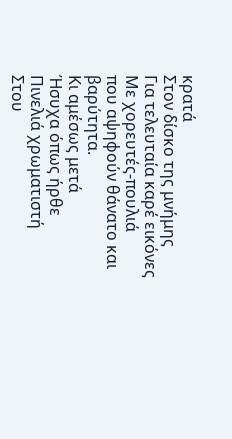κρατά
Στον δίσκο της μνήμης
Για τελευταία καρέ εικόνες
Με χορευτές-πουλιά
που αψηφούν θάνατο και βαρύτητα.
Κι αμέσως μετά
Ήσυχα όπως ήρθε
Πινελιά χρωματιστή
Στου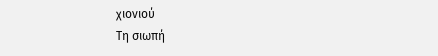χιονιού
Τη σιωπή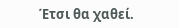Έτσι θα χαθεί.